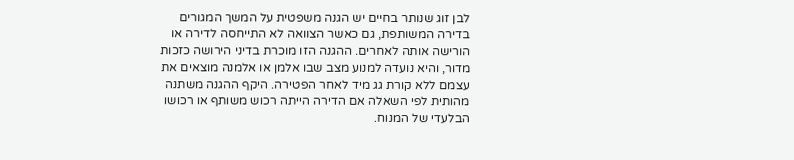לבן זוג שנותר בחיים יש הגנה משפטית על המשך המגורים בדירה המשותפת, גם כאשר הצוואה לא התייחסה לדירה או הורישה אותה לאחרים. ההגנה הזו מוכרת בדיני הירושה כזכות מדור, והיא נועדה למנוע מצב שבו אלמן או אלמנה מוצאים את עצמם ללא קורת גג מיד לאחר הפטירה. היקף ההגנה משתנה מהותית לפי השאלה אם הדירה הייתה רכוש משותף או רכושו הבלעדי של המנוח.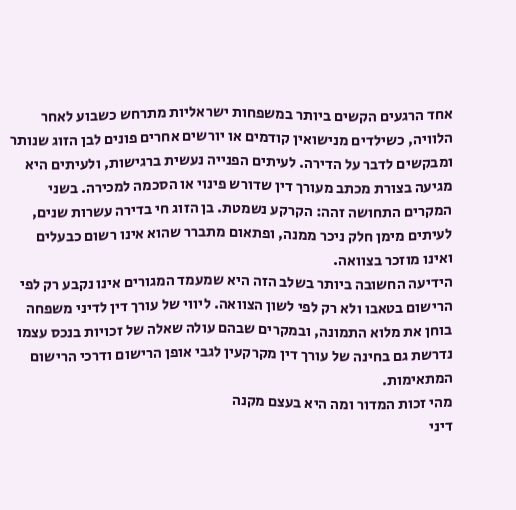אחד הרגעים הקשים ביותר במשפחות ישראליות מתרחש כשבוע לאחר הלוויה, כשילדים מנישואין קודמים או יורשים אחרים פונים לבן הזוג שנותר ומבקשים לדבר על הדירה. לעיתים הפנייה נעשית ברגישות, ולעיתים היא מגיעה בצורת מכתב מעורך דין שדורש פינוי או הסכמה למכירה. בשני המקרים התחושה זהה: הקרקע נשמטת. בן הזוג חי בדירה עשרות שנים, לעיתים מימן חלק ניכר ממנה, ופתאום מתברר שהוא אינו רשום כבעלים ואינו מוזכר בצוואה.
הידיעה החשובה ביותר בשלב הזה היא שמעמד המגורים אינו נקבע רק לפי הרישום בטאבו ולא רק לפי לשון הצוואה. ליווי של עורך דין לדיני משפחה בוחן את מלוא התמונה, ובמקרים שבהם עולה שאלה של זכויות בנכס עצמו נדרשת גם בחינה של עורך דין מקרקעין לגבי אופן הרישום ודרכי הרישום המתאימות.
מהי זכות המדור ומה היא בעצם מקנה
דיני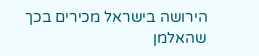הירושה בישראל מכירים בכך שהאלמן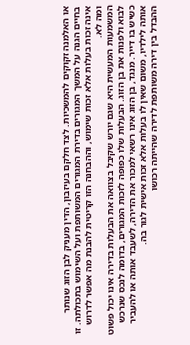או האלמנה זקוקים להמשכיות. לצד חלקם בעיזבון, הדין מעניק לבן הזוג שנותר בחיים הגנה על המשך המגורים בדירת המגורים המשותפת ועל השימוש בתכולתה. זו אינה זכות בעלות אלא זכות שימוש, וההבחנה הזו קריטית להבנת מה אפשר לדרוש ומה לא.
המשמעות המעשית היא שגם יורש שקיבל בצוואה את הבעלות בדירה אינו יכול פשוט לבוא ולפנות את בן הזוג. הבעלות שלו כפופה לזכות המגורים, בדומה לנכס שנרכש כשיש בו דייר. מנגד, בן הזוג אינו רשאי למכור את הדירה, לשעבד אותה או להעביר אותה לילדיו, משום שאין לו בעלות אלא זכות אישית לגור בה.
ההבדל בין דירה משותפת לדירה שהייתה רכושו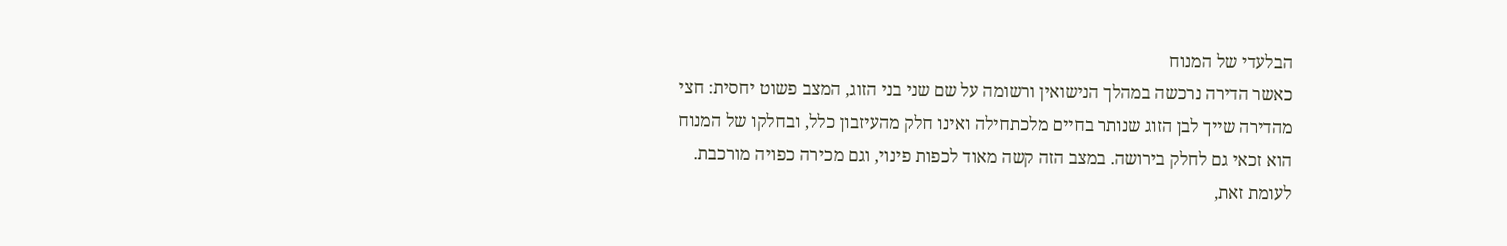הבלעדי של המנוח
כאשר הדירה נרכשה במהלך הנישואין ורשומה על שם שני בני הזוג, המצב פשוט יחסית: חצי מהדירה שייך לבן הזוג שנותר בחיים מלכתחילה ואינו חלק מהעיזבון כלל, ובחלקו של המנוח הוא זכאי גם לחלק בירושה. במצב הזה קשה מאוד לכפות פינוי, וגם מכירה כפויה מורכבת.
לעומת זאת,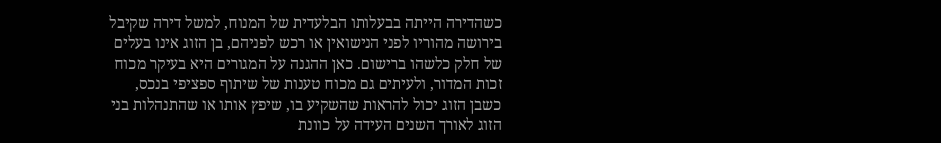כשהדירה הייתה בבעלותו הבלעדית של המנוח, למשל דירה שקיבל בירושה מהוריו לפני הנישואין או רכש לפניהם, בן הזוג אינו בעלים של חלק כלשהו ברישום. כאן ההגנה על המגורים היא בעיקר מכוח זכות המדור, ולעיתים גם מכוח טענות של שיתוף ספציפי בנכס, כשבן הזוג יכול להראות שהשקיע בו, שיפץ אותו או שהתנהלות בני הזוג לאורך השנים העידה על כוונת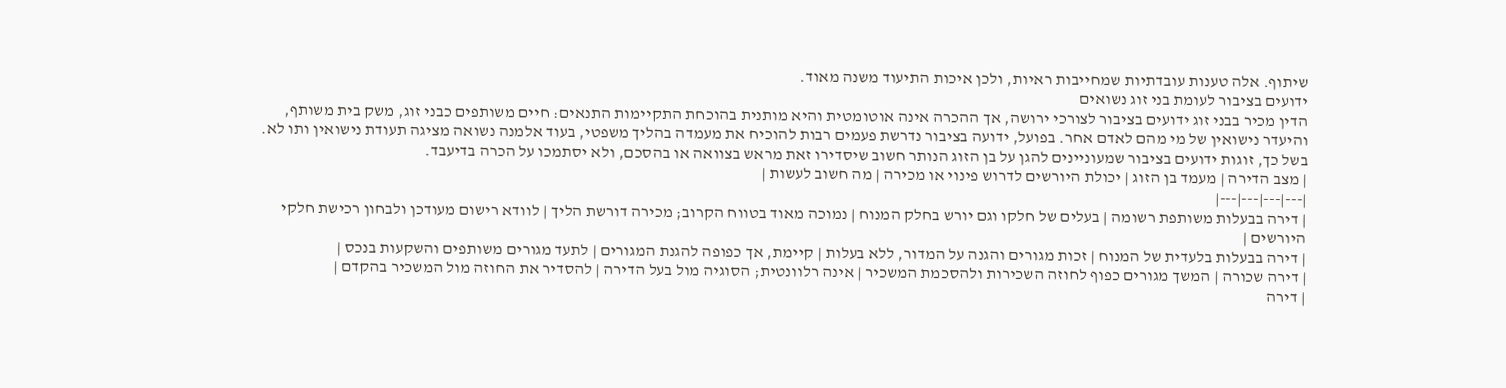שיתוף. אלה טענות עובדתיות שמחייבות ראיות, ולכן איכות התיעוד משנה מאוד.
ידועים בציבור לעומת בני זוג נשואים
הדין מכיר בבני זוג ידועים בציבור לצורכי ירושה, אך ההכרה אינה אוטומטית והיא מותנית בהוכחת התקיימות התנאים: חיים משותפים כבני זוג, משק בית משותף, והיעדר נישואין של מי מהם לאדם אחר. בפועל, ידועה בציבור נדרשת פעמים רבות להוכיח את מעמדה בהליך משפטי, בעוד אלמנה נשואה מציגה תעודת נישואין ותו לא. בשל כך, זוגות ידועים בציבור שמעוניינים להגן על בן הזוג הנותר חשוב שיסדירו זאת מראש בצוואה או בהסכם, ולא יסתמכו על הכרה בדיעבד.
| מצב הדירה | מעמד בן הזוג | יכולת היורשים לדרוש פינוי או מכירה | מה חשוב לעשות |
|---|---|---|---|
| דירה בבעלות משותפת רשומה | בעלים של חלקו וגם יורש בחלק המנוח | נמוכה מאוד בטווח הקרוב; מכירה דורשת הליך | לוודא רישום מעודכן ולבחון רכישת חלקי היורשים |
| דירה בבעלות בלעדית של המנוח | זכות מגורים והגנה על המדור, ללא בעלות | קיימת, אך כפופה להגנת המגורים | לתעד מגורים משותפים והשקעות בנכס |
| דירה שכורה | המשך מגורים כפוף לחוזה השכירות ולהסכמת המשכיר | אינה רלוונטית; הסוגיה מול בעל הדירה | להסדיר את החוזה מול המשכיר בהקדם |
| דירה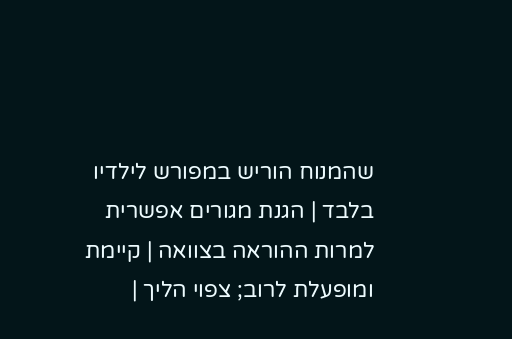שהמנוח הוריש במפורש לילדיו בלבד | הגנת מגורים אפשרית למרות ההוראה בצוואה | קיימת ומופעלת לרוב; צפוי הליך |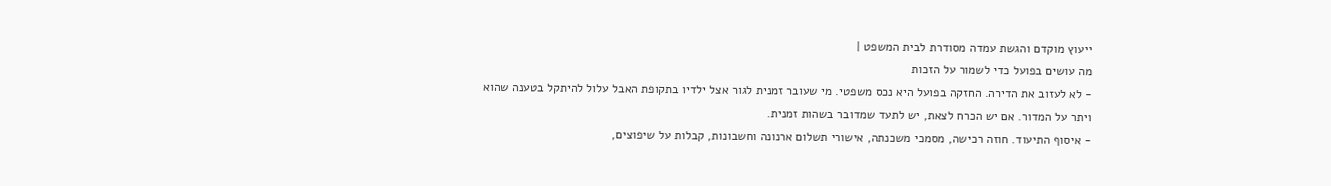ייעוץ מוקדם והגשת עמדה מסודרת לבית המשפט |
מה עושים בפועל כדי לשמור על הזכות
- לא לעזוב את הדירה. החזקה בפועל היא נכס משפטי. מי שעובר זמנית לגור אצל ילדיו בתקופת האבל עלול להיתקל בטענה שהוא ויתר על המדור. אם יש הכרח לצאת, יש לתעד שמדובר בשהות זמנית.
- איסוף התיעוד. חוזה רכישה, מסמכי משכנתה, אישורי תשלום ארנונה וחשבונות, קבלות על שיפוצים,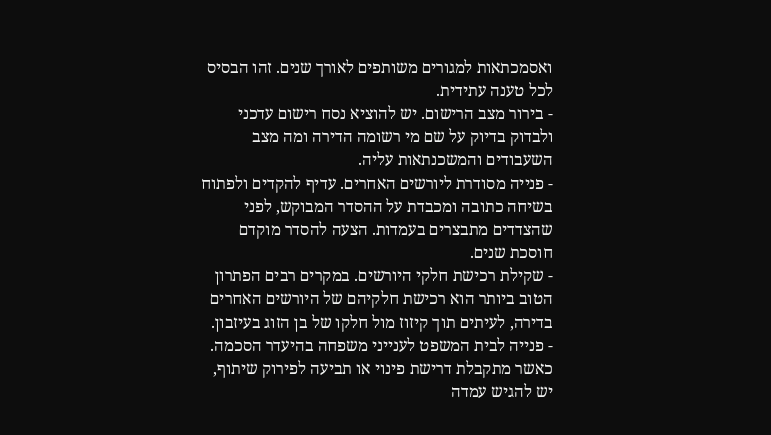ואסמכתאות למגורים משותפים לאורך שנים. זהו הבסיס לכל טענה עתידית.
- בירור מצב הרישום. יש להוציא נסח רישום עדכני ולבדוק בדיוק על שם מי רשומה הדירה ומה מצב השעבודים והמשכנתאות עליה.
- פנייה מסודרת ליורשים האחרים. עדיף להקדים ולפתוח בשיחה כתובה ומכבדת על ההסדר המבוקש, לפני שהצדדים מתבצרים בעמדות. הצעה להסדר מוקדם חוסכת שנים.
- שקילת רכישת חלקי היורשים. במקרים רבים הפתרון הטוב ביותר הוא רכישת חלקיהם של היורשים האחרים בדירה, לעיתים תוך קיזוז מול חלקו של בן הזוג בעיזבון.
- פנייה לבית המשפט לענייני משפחה בהיעדר הסכמה. כאשר מתקבלת דרישת פינוי או תביעה לפירוק שיתוף, יש להגיש עמדה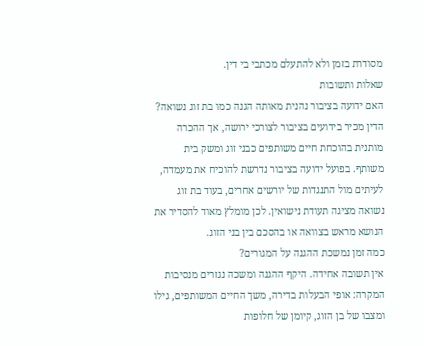מסודרת בזמן ולא להתעלם מכתבי בי דין.
שאלות ותשובות
האם ידועה בציבור נהנית מאותה הגנה כמו בת זוג נשואה?
הדין מכיר בידועים בציבור לצורכי ירושה, אך ההכרה מותנית בהוכחת חיים משותפים כבני זוג ומשק בית משותף. בפועל ידועה בציבור נדרשת להוכיח את מעמדה, לעיתים מול התנגדות של יורשים אחרים, בעוד בת זוג נשואה מציגה תעודת נישואין. לכן מומלץ מאוד להסדיר את הנושא מראש בצוואה או בהסכם בין בני הזוג.
כמה זמן נמשכת ההגנה על המגורים?
אין תשובה אחידה. היקף ההגנה ומשכה נגזרים מנסיבות המקרה: אופי הבעלות בדירה, משך החיים המשותפים, גילו ומצבו של בן הזוג, קיומן של חלופות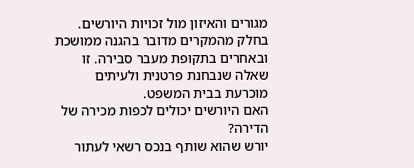מגורים והאיזון מול זכויות היורשים. בחלק מהמקרים מדובר בהגנה ממושכת ובאחרים בתקופת מעבר סבירה. זו שאלה שנבחנת פרטנית ולעיתים מוכרעת בבית המשפט.
האם היורשים יכולים לכפות מכירה של הדירה?
יורש שהוא שותף בנכס רשאי לעתור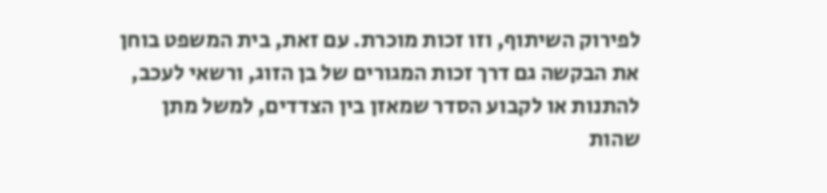לפירוק השיתוף, וזו זכות מוכרת. עם זאת, בית המשפט בוחן את הבקשה גם דרך זכות המגורים של בן הזוג, ורשאי לעכב, להתנות או לקבוע הסדר שמאזן בין הצדדים, למשל מתן שהות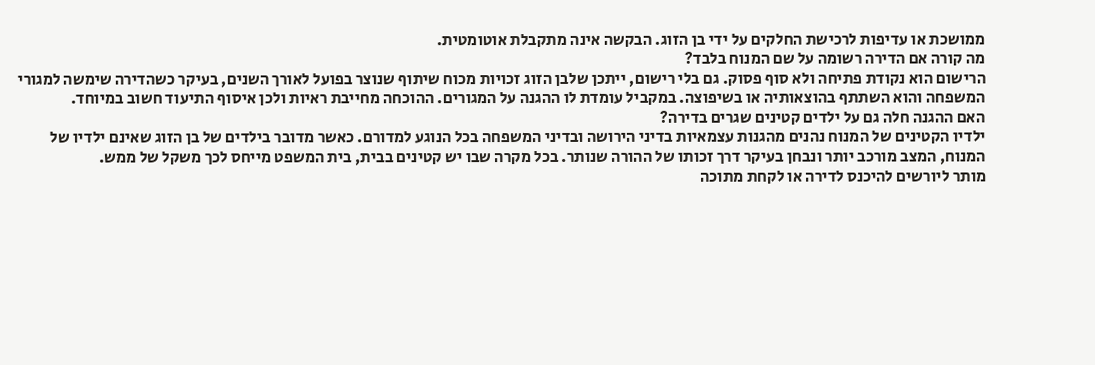ממושכת או עדיפות לרכישת החלקים על ידי בן הזוג. הבקשה אינה מתקבלת אוטומטית.
מה קורה אם הדירה רשומה על שם המנוח בלבד?
הרישום הוא נקודת פתיחה ולא סוף פסוק. גם בלי רישום, ייתכן שלבן הזוג זכויות מכוח שיתוף שנוצר בפועל לאורך השנים, בעיקר כשהדירה שימשה למגורי המשפחה והוא השתתף בהוצאותיה או בשיפוצה. במקביל עומדת לו ההגנה על המגורים. ההוכחה מחייבת ראיות ולכן איסוף התיעוד חשוב במיוחד.
האם ההגנה חלה גם על ילדים קטינים שגרים בדירה?
ילדיו הקטינים של המנוח נהנים מהגנות עצמאיות בדיני הירושה ובדיני המשפחה בכל הנוגע למדורם. כאשר מדובר בילדים של בן הזוג שאינם ילדיו של המנוח, המצב מורכב יותר ונבחן בעיקר דרך זכותו של ההורה שנותר. בכל מקרה שבו יש קטינים בבית, בית המשפט מייחס לכך משקל של ממש.
מותר ליורשים להיכנס לדירה או לקחת מתוכה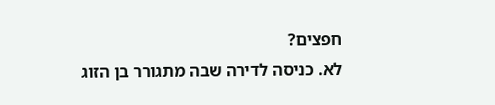חפצים?
לא. כניסה לדירה שבה מתגורר בן הזוג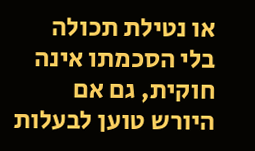או נטילת תכולה בלי הסכמתו אינה חוקית, גם אם היורש טוען לבעלות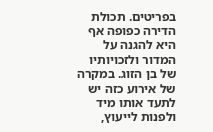בפריטים. תכולת הדירה כפופה אף היא להגנה על המדור ולזכויותיו של בן הזוג. במקרה של אירוע כזה יש לתעד אותו מיד ולפנות לייעוץ,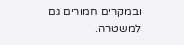ובמקרים חמורים גם למשטרה.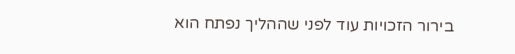בירור הזכויות עוד לפני שההליך נפתח הוא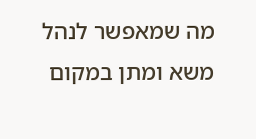מה שמאפשר לנהל משא ומתן במקום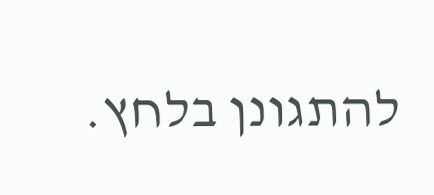להתגונן בלחץ.